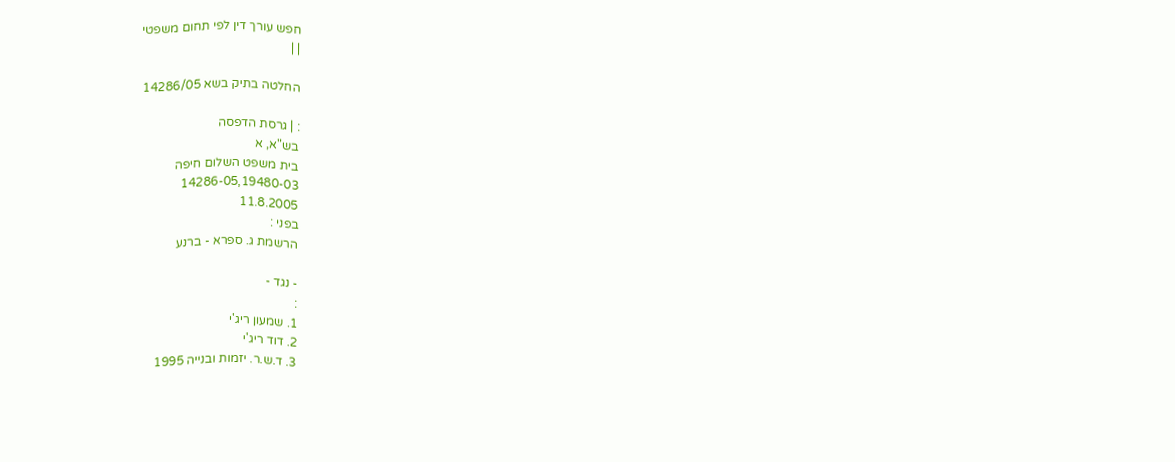חפש עורך דין לפי תחום משפטי
| |

החלטה בתיק בשא 14286/05

: | גרסת הדפסה
בש"א, א
בית משפט השלום חיפה
14286-05,19480-03
11.8.2005
בפני :
הרשמת ג. ספרא - ברנע

- נגד -
:
1. שמעון ריג'י
2. דוד ריג'י
3. ד.ש.ר. יזמות ובנייה 1995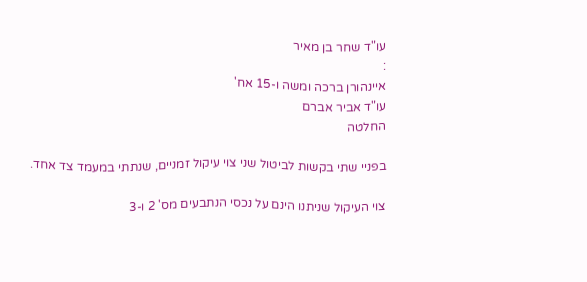עו"ד שחר בן מאיר
:
איינהורן ברכה ומשה ו-15 אח'
עו"ד אביר אברם
החלטה

בפניי שתי בקשות לביטול שני צוי עיקול זמניים, שנתתי במעמד צד אחד.

צוי העיקול שניתנו הינם על נכסי הנתבעים מס' 2 ו-3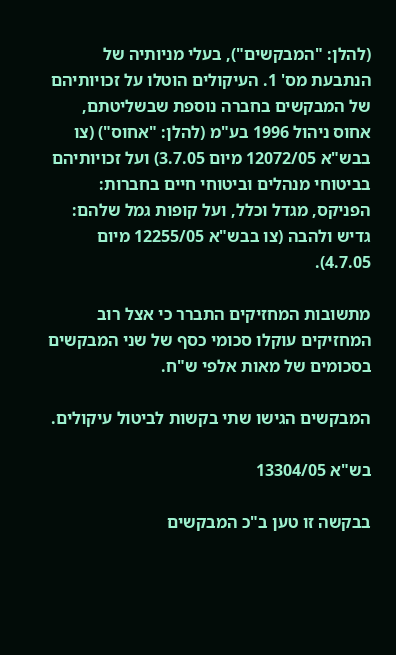(להלן: "המבקשים"), בעלי מניותיה של הנתבעת מס' 1. העיקולים הוטלו על זכויותיהם של המבקשים בחברה נוספת שבשליטתם, אחוס ניהול 1996 בע"מ (להלן: "אחוס") (צו בבש"א 12072/05 מיום 3.7.05) ועל זכויותיהם בביטוחי מנהלים וביטוחי חיים בחברות: הפניקס, מגדל וכלל, ועל קופות גמל שלהם: גדיש ולהבה (צו בבש"א 12255/05 מיום 4.7.05).

מתשובות המחזיקים התברר כי אצל רוב המחזיקים עוקלו סכומי כסף של שני המבקשים בסכומים של מאות אלפי ש"ח.

המבקשים הגישו שתי בקשות לביטול עיקולים.

בש"א 13304/05

בבקשה זו טען ב"כ המבקשים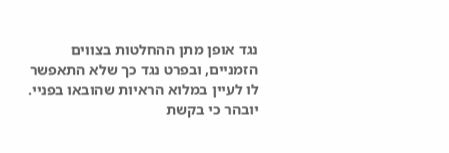נגד אופן מתן ההחלטות בצווים הזמניים, ובפרט נגד כך שלא התאפשר לו לעיין במלוא הראיות שהובאו בפניי. יובהר כי בקשת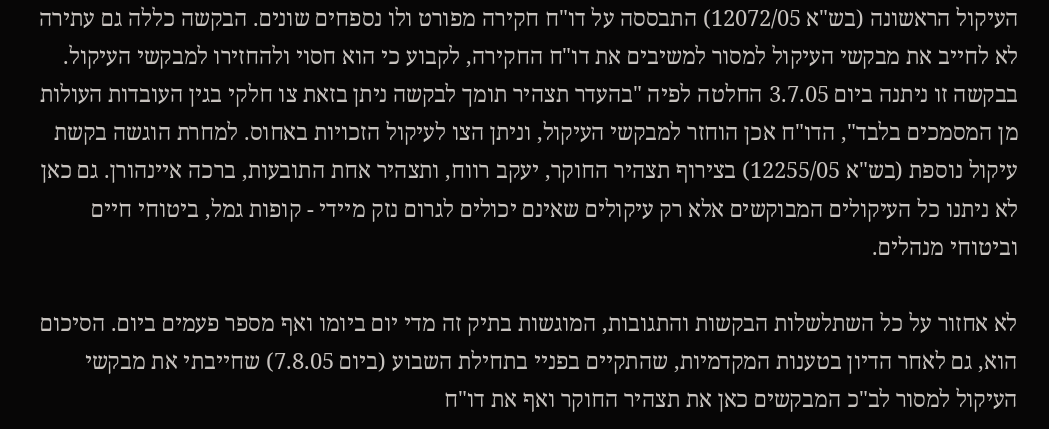העיקול הראשונה (בש"א 12072/05) התבססה על דו"ח חקירה מפורט ולו נספחים שונים. הבקשה כללה גם עתירה לא לחייב את מבקשי העיקול למסור למשיבים את דו"ח החקירה, לקבוע כי הוא חסוי ולהחזירו למבקשי העיקול. בבקשה זו ניתנה ביום 3.7.05 החלטה לפיה "בהעדר תצהיר תומך לבקשה ניתן בזאת צו חלקי בגין העובדות העולות מן המסמכים בלבד", הדו"ח אכן הוחזר למבקשי העיקול, וניתן הצו לעיקול הזכויות באחוס. למחרת הוגשה בקשת עיקול נוספת (בש"א 12255/05) בצירוף תצהיר החוקר, יעקב רווח, ותצהיר אחת התובעות, ברכה איינהורן. גם כאן לא ניתנו כל העיקולים המבוקשים אלא רק עיקולים שאינם יכולים לגרום נזק מיידי - קופות גמל, ביטוחי חיים וביטוחי מנהלים.

לא אחזור על כל השתלשלות הבקשות והתגובות, המוגשות בתיק זה מדי יום ביומו ואף מספר פעמים ביום. הסיכום הוא, גם לאחר הדיון בטענות המקדמיות, שהתקיים בפניי בתחילת השבוע (ביום 7.8.05) שחייבתי את מבקשי העיקול למסור לב"כ המבקשים כאן את תצהיר החוקר ואף את דו"ח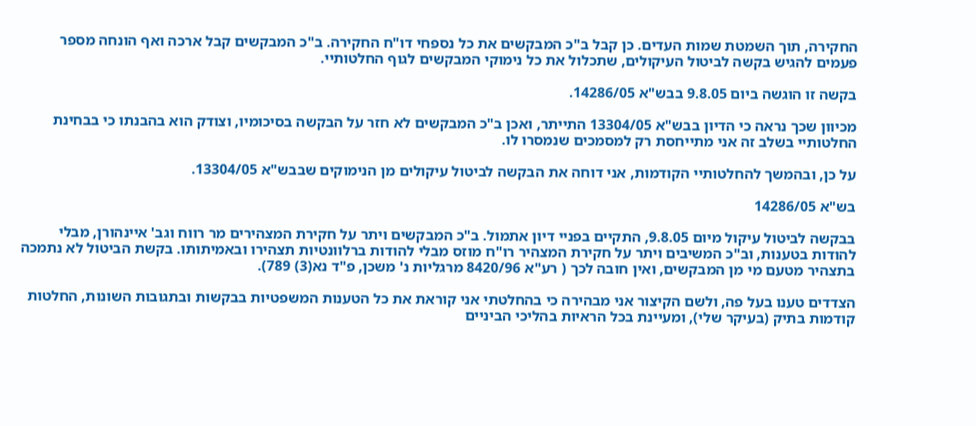החקירה, תוך השמטת שמות העדים. כן קבל ב"כ המבקשים את כל נספחי דו"ח החקירה. ב"כ המבקשים קבל ארכה ואף הונחה מספר פעמים להגיש בקשה לביטול העיקולים, שתכלול את כל נימוקי המבקשים לגוף החלטותיי.

בקשה זו הוגשה ביום 9.8.05 בבש"א 14286/05.

מכיוון שכך נראה כי הדיון בבש"א 13304/05 התייתר, ואכן ב"כ המבקשים לא חזר על הבקשה בסיכומיו, וצודק הוא בהבנתו כי בבחינת החלטותיי בשלב זה אני מתייחסת רק למסמכים שנמסרו לו.

על כן, ובהמשך להחלטותיי הקודמות, אני דוחה את הבקשה לביטול עיקולים מן הנימוקים שבבש"א 13304/05.

בש"א 14286/05

בבקשה לביטול עיקול מיום 9.8.05, התקיים בפניי דיון אתמול. ב"כ המבקשים ויתר על חקירת המצהירים מר רווח וגב' איינהורן, מבלי להודות בטענות, וב"כ המשיבים ויתר על חקירת המצהיר רו"ח מוזס מבלי להודות ברלוונטיות תצהירו ובאמיתותו. בקשת הביטול לא נתמכה בתצהיר מטעם מי מן המבקשים, ואין חובה לכך ( רע"א 8420/96 מרגליות נ' משכן, פ"ד נא(3) 789).

הצדדים טענו בעל פה, ולשם הקיצור אני מבהירה כי בהחלטתי אני קוראת את כל הטענות המשפטיות בבקשות ובתגובות השונות, החלטות קודמות בתיק (בעיקר שלי), ומעיינת בכל הראיות בהליכי הביניים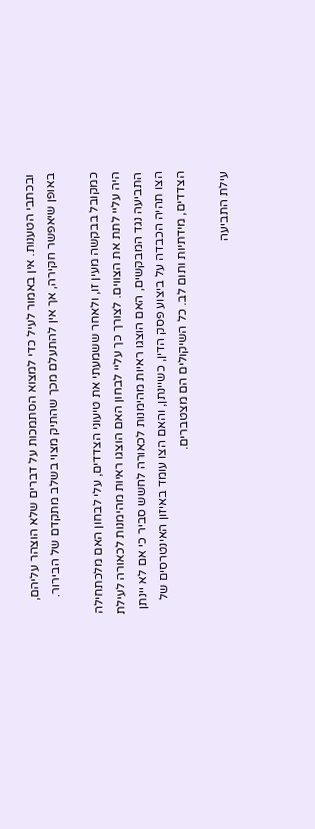ובכתבי הטענות. אין באמור לעיל כדי למצוא הסתמכות על דברים שלא הוצהר עליהם, באופן שיאפשר חקירה, אך אין להתעלם מכך שהתיק מצוי בשלב מתקדם של הבירור.

כמקובל בבקשה מעין זו, ולאחר ששמעתי את טיעוני הצדדים, עלי לבחון האם מלכתחילה היה עליי לתת את הצווים. לצורך כך עליי לבחון האם הוצגו ראיות מהימנות לכאורה לעילת התביעה נגד המבקשים, האם הוצגו ראיות מהימנות לכאורה לחשש סביר כי אם לא יינתן הצו תהיה הכבדה על ביצוע פסק הדין, כשיינתן, והאם הצו עומד באיזון האינטרסים של הצדדים, מידתיות ותום לב. כל השיקולים הם מצטברים.

עילת התביעה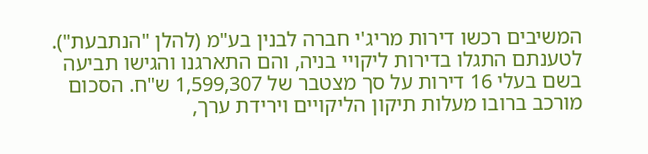המשיבים רכשו דירות מריג'י חברה לבנין בע"מ (להלן "הנתבעת"). לטענתם התגלו בדירות ליקויי בניה, והם התארגנו והגישו תביעה בשם בעלי 16 דירות על סך מצטבר של 1,599,307 ש"ח. הסכום מורכב ברובו מעלות תיקון הליקויים וירידת ערך,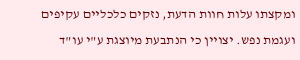ומקצתו עלות חוות הדעת, נזקים כלכליים עקיפים ועגמת נפש. יצויין כי הנתבעת מיוצגת ע"י עו"ד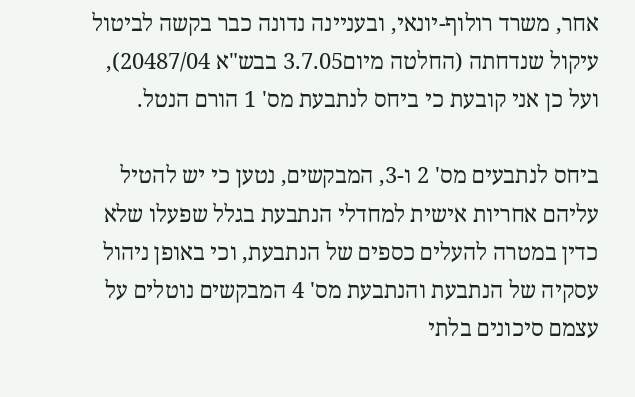אחר, משרד רולוף-יונאי, ובעניינה נדונה כבר בקשה לביטול עיקול שנדחתה (החלטה מיום3.7.05 בבש"א 20487/04), ועל כן אני קובעת כי ביחס לנתבעת מס' 1 הורם הנטל.

ביחס לנתבעים מס' 2 ו-3, המבקשים, נטען כי יש להטיל עליהם אחריות אישית למחדלי הנתבעת בגלל שפעלו שלא כדין במטרה להעלים כספים של הנתבעת, וכי באופן ניהול עסקיה של הנתבעת והנתבעת מס' 4 המבקשים נוטלים על עצמם סיכונים בלתי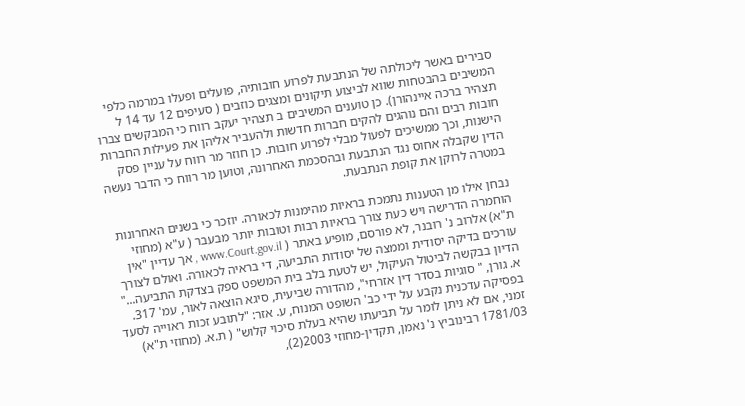סבירים באשר ליכולתה של הנתבעת לפרוע חובותיה, פועלים ופעלו במרמה כלפי המשיבים בהבטחות שווא לביצוע תיקונים ומצגים כוזבים ( סעיפים 12 עד 14 ל תצהיר ברכה איינהורן). כן טוענים המשיבים ב תצהיר יעקב רווח כי המבקשים צברו חובות רבים והם נוהגים להקים חברות חדשות ולהעביר אליהן את פעילות החברות הישנות, וכך ממשיכים לפעול מבלי לפרוע חובות. כן חוזר מר רווח על עניין פסק הדין שקבלה אחוס נגד הנתבעת ובהסכמת האחרונה, וטוען מר רווח כי הדבר נעשה במטרה לרוקן את קופת הנתבעת.

נבחן אילו מן הטענות נתמכת בראיות מהימנות לכאורה. יוזכר כי בשנים האחרונות הוחמרה הדרישה ויש כעת צורך בראיות רבות וטובות יותר מבעבר ( ע"א (מחוזי ת"א) אלרוב נ' רובנר, לא פורסם, מופיע באתר ( www.Court.gov.il , אך עדיין "אין עורכים בדיקה יסודית וממצה של יסודות התביעה, די בראיה לכאורה. ואולם לצורך הדיון בבקשה לביטול העיקול, יש לטעת בלב בית המשפט ספק בצדקת התביעה..." א. גורן, " סוגיות בסדר דין אזרחי", מהדורה שביעית, סיגא הוצאה לאור, עמ' 317. בפסיקה עדכנית נקבע על ידי כב' השופט המנוח, ע. אזר: "לתובע זכות ראוייה לסעד זמני, אם לא ניתן לומר על תביעתו שהיא בעלת סיכוי קלוש" ( ת.א. (מחוזי ת"א) 1781/03 רבינוביץ נ' נאמן, תקדין-מחוזי 2003(2),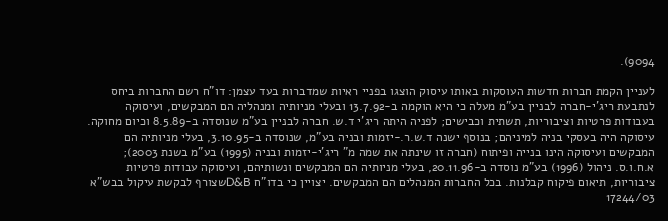9094).

לעניין הקמת חברות חדשות העוסקות באותו עיסוק הוצגו בפניי ראיות שמדברות בעד עצמן: דו"ח רשם החברות ביחס לנתבעת ריג'י-חברה לבניין בע"מ מעלה כי היא הוקמה ב-13.7.92 ובעלי מניותיה ומנהליה הם המבקשים, ועיסוקה בעבודות פרטיות וציבוריות, תשתית וכבישים; לפניה היתה ריג'י ד.ש. חברה לבניין בע"מ שנוסדה ב-8.5.89 וכיום מחוקה. עיסוקה היה בעסקי בניה למיניהם; בנוסף ישנה ד.ש.ר.-יזמות ובניה בע"מ, שנוסדה ב-3.10.95, בעלי מניותיה הם המבקשים ועיסוקה הינו בנייה ופיתוח (חברה זו שינתה את שמה מ" ריג'י-יזמות ובניה (1995) בע"מ בשנת 2003); א.ח.ו.ס. ניהול (1996) בע"מ נוסדה ב-20.11.96, בעלי מניותיה הם המבקשים ונשותיהם, ועיסוקה עבודות פרטיות ציבוריות, תיאום פיקוח קבלנות. בכל החברות המנהלים הם המבקשים. יצויין כי בדו"ח D&Bשצורף לבקשת עיקול בבש"א 17244/03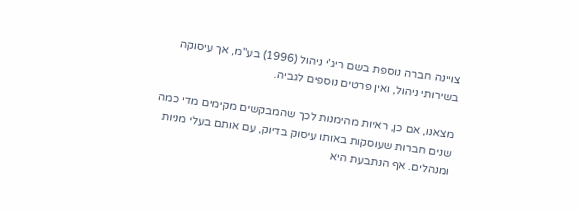צויינה חברה נוספת בשם ריג'י ניהול (1996) בע"מ, אך עיסוקה בשירותי ניהול, ואין פרטים נוספים לגביה.

מצאנו, אם כן, ראיות מהימנות לכך שהמבקשים מקימים מדי כמה שנים חברות שעוסקות באותו עיסוק בדיוק, עם אותם בעלי מניות ומנהלים. אף הנתבעת היא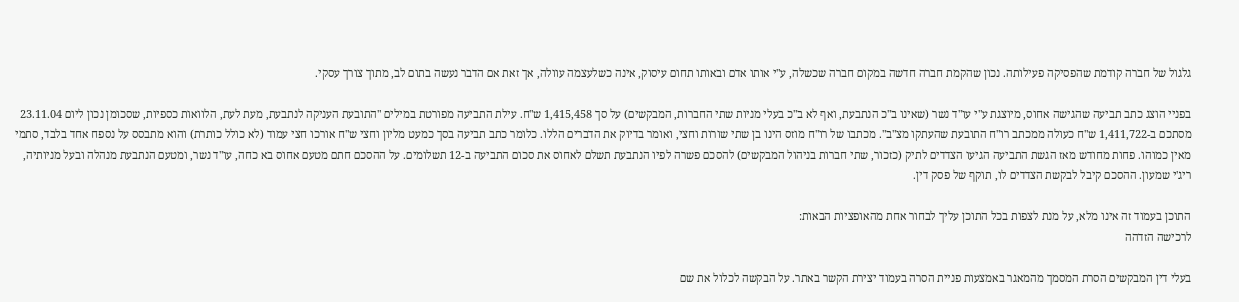גלגול של חברה קודמת שהפסיקה פעילותה. נכון שהקמת חברה חדשה במקום חברה שכשלה, ע"י אותו אדם ובאותו תחום עיסוק, אינה כשלעצמה עוולה, אך זאת אם הדבר נעשה בתום לב, מתוך צורך עסקי.

בפניי הוצג כתב תביעה שהגישה אחוס, מיוצגת ע"י עו"ד נשר (שאינו ב"כ הנתבעת, ואף לא ב"כ בעלי מניות שתי החברות, המבקשים) על סך 1,415,458 ש"ח. עילת התביעה מפורטת במילים "התובעת העניקה לנתבעת, מעת לעת, הלוואות כספיות, שסכומן נכון ליום 23.11.04 מסתכם ב-1,411,722 ש"ח כעולה ממכתב רו"ח התובעת שהעתקו מצ"ב". מכתבו של רו"ח מוזס הינו בן שתי שורות וחצי, ואומר בדיוק את הדברים הללו. כלומר כתב תביעה בסך כמעט מליון וחצי ש"ח אורכו חצי עמוד (לא כולל כותרת) והוא מתבסס על נספח אחד בלבד, סתמי מאין כמוהו. פחות מחודש מאז הגשת התביעה הגיעו הצדדים לתיק (כזכור, שתי חברות בניהול המבקשים) להסכם פשרה לפיו הנתבעת תשלם לאחוס את סכום התביעה ב-12 תשלומים. על ההסכם חתם מטעם אחוס בא כחה, עו"ד נשר, ומטעם הנתבעת מנהלה ובעל מניותיה, ריג'י שמעון. ההסכם קיבל לבקשת הצדדים לו, תוקף של פסק דין.

התוכן בעמוד זה אינו מלא, על מנת לצפות בכל התוכן עליך לבחור אחת מהאופציות הבאות:
לרכישה הזדהה

בעלי דין המבקשים הסרת המסמך מהמאגר באמצעות פניית הסרה בעמוד יצירת הקשר באתר. על הבקשה לכלול את שם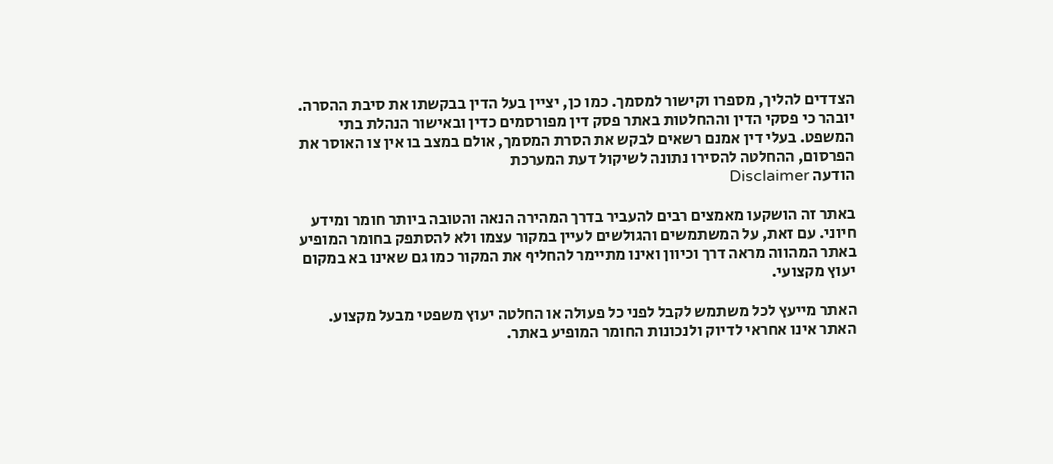הצדדים להליך, מספרו וקישור למסמך. כמו כן, יציין בעל הדין בבקשתו את סיבת ההסרה. יובהר כי פסקי הדין וההחלטות באתר פסק דין מפורסמים כדין ובאישור הנהלת בתי המשפט. בעלי דין אמנם רשאים לבקש את הסרת המסמך, אולם במצב בו אין צו האוסר את הפרסום, ההחלטה להסירו נתונה לשיקול דעת המערכת
הודעה Disclaimer

באתר זה הושקעו מאמצים רבים להעביר בדרך המהירה הנאה והטובה ביותר חומר ומידע חיוני. עם זאת, על המשתמשים והגולשים לעיין במקור עצמו ולא להסתפק בחומר המופיע באתר המהווה מראה דרך וכיוון ואינו מתיימר להחליף את המקור כמו גם שאינו בא במקום יעוץ מקצועי.

האתר מייעץ לכל משתמש לקבל לפני כל פעולה או החלטה יעוץ משפטי מבעל מקצוע. האתר אינו אחראי לדיוק ולנכונות החומר המופיע באתר.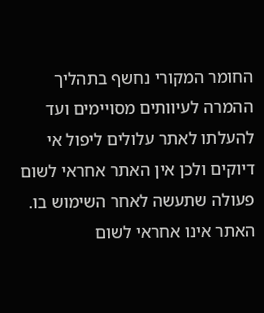החומר המקורי נחשף בתהליך ההמרה לעיוותים מסויימים ועד להעלתו לאתר עלולים ליפול אי דיוקים ולכן אין האתר אחראי לשום פעולה שתעשה לאחר השימוש בו. האתר אינו אחראי לשום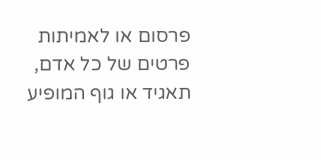פרסום או לאמיתות פרטים של כל אדם, תאגיד או גוף המופיע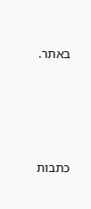באתר.




כתבות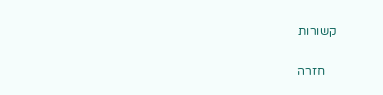קשורות

    חזרה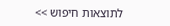לתוצאות חיפוש >>